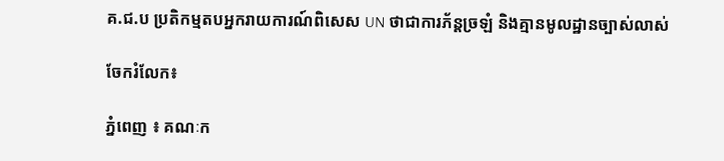គ.ជ.ប ប្រតិកម្មតបអ្នករាយការណ៍ពិសេស UN ថាជាការភ័ន្តច្រឡំ និងគ្មានមូលដ្ឋានច្បាស់លាស់

ចែករំលែក៖

ភ្នំពេញ ៖ គណៈក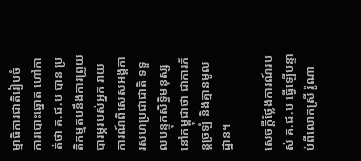ម្មាធិការជាតិរៀបចំ ការបោះឆ្នោត ហៅកាត់ថា គ.ជ.ប បាន ប្រតិកម្មតបនឹងការព្រួយបារម្ភរបស់អ្នក រាយការណ៍ពិសេសអង្គការសហប្រជាជាតិ ទទួលបន្ទុកសិទ្ធិមនុស្សនៅកម្ពុជាថា ជាការភ័ន្តច្រឡំ និងគ្មានមូលដ្ឋាន។

សេចក្ដីថ្លែងការណ៍របស់ គ.ជ.ប ធ្វើឡើបន្ទាប់ពីលោកស្រី រ៉ូណា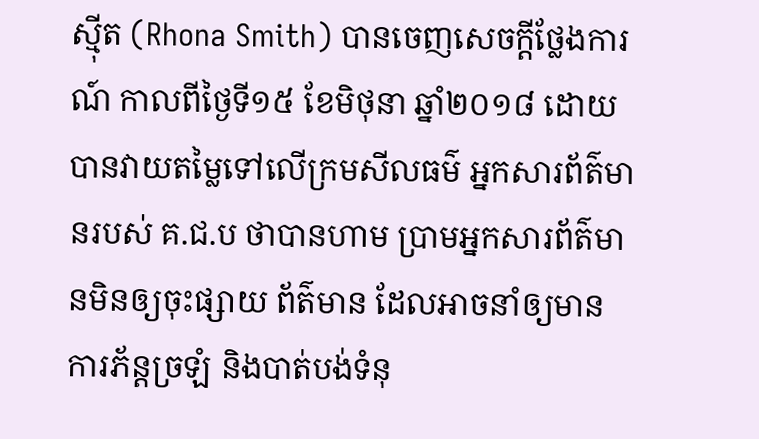ស្មុីត (Rhona Smith) បានចេញសេចក្តីថ្លែងការណ៍ កាលពីថ្ងៃទី១៥ ខែមិថុនា ឆ្នាំ២០១៨ ដោយបានវាយតម្លៃទៅលើក្រមសីលធម៌ អ្នកសារព័ត៌មានរបស់ គ.ជ.ប ថាបានហាម ប្រាមអ្នកសារព័ត៌មានមិនឲ្យចុះផ្សាយ ព័ត៌មាន ដែលអាចនាំឲ្យមានការភ័ន្តច្រឡំ និងបាត់បង់ទំនុ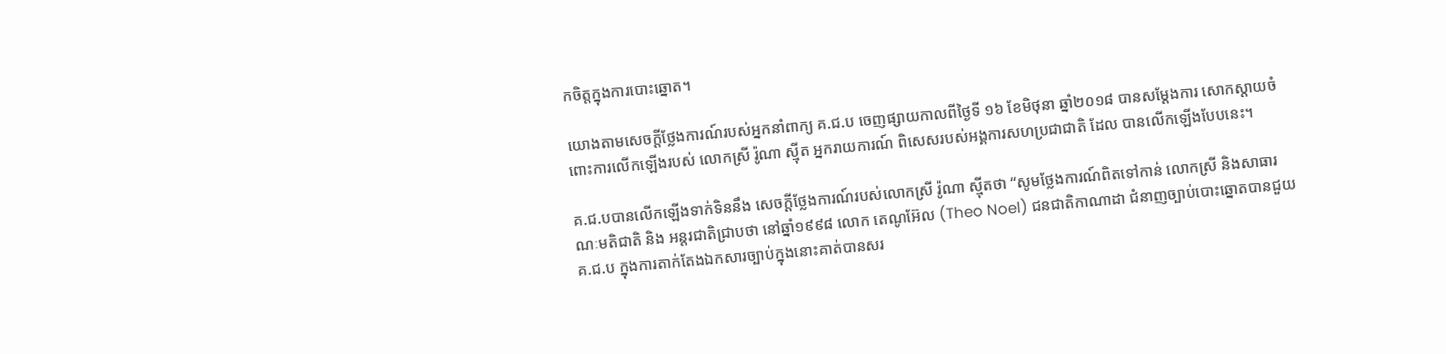កចិត្តក្នុងការបោះឆ្នោត។

យោងតាមសេចក្តីថ្លែងការណ៍របស់អ្នកនាំពាក្យ គ.ជ.ប ចេញផ្សាយកាលពីថ្ងៃទី ១៦ ខែមិថុនា ឆ្នាំ២០១៨ បានសម្តែងការ សោកស្តាយចំពោះការលើកឡើងរបស់ លោកស្រី រ៉ូណា ស្មុីត អ្នករាយការណ៍ ពិសេសរបស់អង្គការសហប្រជាជាតិ ដែល បានលើកឡើងបែបនេះ។

គ.ជ.បបានលើកឡើងទាក់ទិននឹង សេចក្តីថ្លែងការណ៍របស់លោកស្រី រ៉ូណា ស្មុីតថា “សូមថ្លែងការណ៍ពិតទៅកាន់ លោកស្រី និងសាធារណៈមតិជាតិ និង អន្តរជាតិជ្រាបថា នៅឆ្នាំ១៩៩៨ លោក តេណូអ៊ែល (Theo Noel) ជនជាតិកាណាដា ជំនាញច្បាប់បោះឆ្នោតបានជួយ គ.ជ.ប ក្នុងការតាក់តែងឯកសារច្បាប់ក្នុងនោះគាត់បានសរ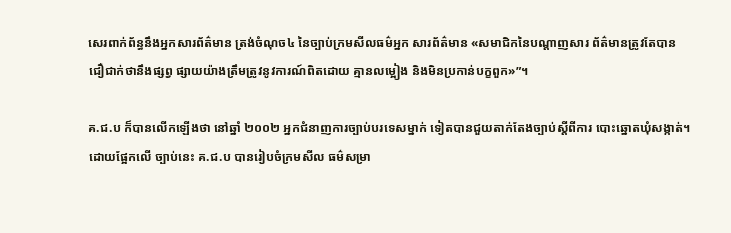សេរពាក់ព័ន្ធនឹងអ្នកសារព័ត៌មាន ត្រង់ចំណុច៤ នៃច្បាប់ក្រមសីលធម៌អ្នក សារព័ត៌មាន «សមាជិកនៃបណ្តាញសារ ព័ត៌មានត្រូវតែបានជឿជាក់ថានឹងផ្សព្វ ផ្សាយយ៉ាងត្រឹមត្រូវនូវការណ៍ពិតដោយ គ្មានលម្អៀង និងមិនប្រកាន់បក្ខពួក»”។

គ.ជ.ប ក៏បានលើកឡើងថា នៅឆ្នាំ ២០០២ អ្នកជំនាញការច្បាប់បរទេសម្នាក់ ទៀតបានជួយតាក់តែងច្បាប់ស្តីពីការ បោះឆ្នោតឃុំសង្កាត់។ ដោយផ្អែកលើ ច្បាប់នេះ គ.ជ.ប បានរៀបចំក្រមសីល ធម៌សម្រា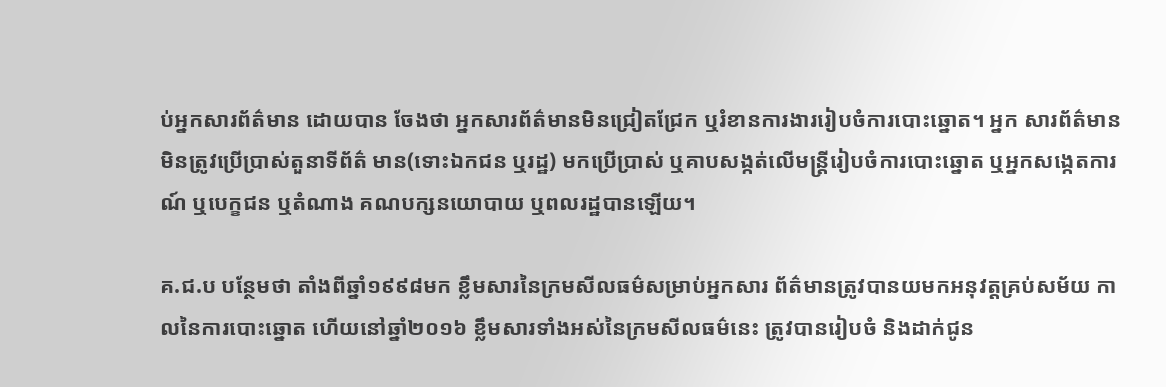ប់អ្នកសារព័ត៌មាន ដោយបាន ចែងថា អ្នកសារព័ត៌មានមិនជ្រៀតជ្រែក ឬរំខានការងាររៀបចំការបោះឆ្នោត។ អ្នក សារព័ត៌មានមិនត្រូវប្រើប្រាស់តួនាទីព័ត៌ មាន(ទោះឯកជន ឬរដ្ឋ) មកប្រើប្រាស់ ឬគាបសង្កត់លើមន្ត្រីរៀបចំការបោះឆ្នោត ឬអ្នកសង្កេតការណ៍ ឬបេក្ខជន ឬតំណាង គណបក្សនយោបាយ ឬពលរដ្ឋបានឡើយ។

គ.ជ.ប បន្ថែមថា តាំងពីឆ្នាំ១៩៩៨មក ខ្លឹមសារនៃក្រមសីលធម៌សម្រាប់អ្នកសារ ព័ត៌មានត្រូវបានយមកអនុវត្តគ្រប់សម័យ កាលនៃការបោះឆ្នោត ហើយនៅឆ្នាំ២០១៦ ខ្លឹមសារទាំងអស់នៃក្រមសីលធម៌នេះ ត្រូវបានរៀបចំ និងដាក់ជូន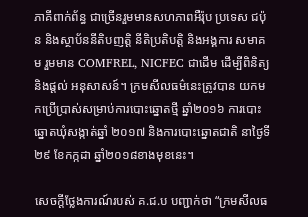ភាគីពាក់ព័ន្ធ ជាច្រើនរួមមានសហភាពអឺរ៉ុប ប្រទេស ជប៉ុន និងស្ថាប័ននីតិបញត្តិ នីតិប្រតិបត្តិ និងអង្គការ សមាគម រួមមាន COMFREL, NICFEC ជាដើម ដើម្បីពិនិត្យ និងផ្តល់ អនុសាសន៍។ ក្រមសីលធម៌នេះត្រូវបាន យកមកប្រើប្រាស់សម្រាប់ការបោះឆ្នោតថ្មី ឆ្នាំ២០១៦ ការបោះឆ្នោតឃុំសង្កាត់ឆ្នាំ ២០១៧ និងការបោះឆ្នោតជាតិ នាថ្ងៃទី ២៩ ខែកក្កដា ឆ្នាំ២០១៨ខាងមុខនេះ។

សេចក្ដីថ្លែងការណ៍របស់ គ.ជ.ប បញ្ជាក់ថា “ក្រមសីលធ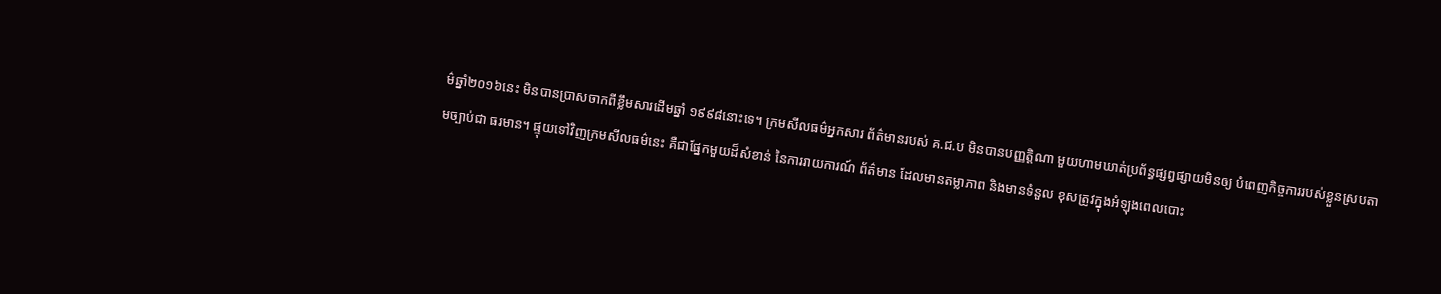ម៌ឆ្នាំ២០១៦នេះ មិនបានប្រាសចាកពីខ្លឹមសារដើមឆ្នាំ ១៩៩៨នោះទេ។ ក្រមសីលធម៌អ្នកសារ ព័ត៌មានរបស់ គ.ជ.ប មិនបានបញ្ញត្តិណា មួយហាមឃាត់ប្រព័ន្ធផ្សព្វផ្សាយមិនឲ្យ បំពេញកិច្ចការរបស់ខ្លួនស្របតាមច្បាប់ជា ធរមាន។ ផ្ទុយទៅវិញក្រមសីលធម៌នេះ គឺជាផ្នែកមួយដ៏សំខាន់ នៃការរាយការណ៍ ព័ត៌មាន ដែលមានតម្លាភាព និងមានទំនួល ខុសត្រូវក្នុងអំឡុងពេលបោះ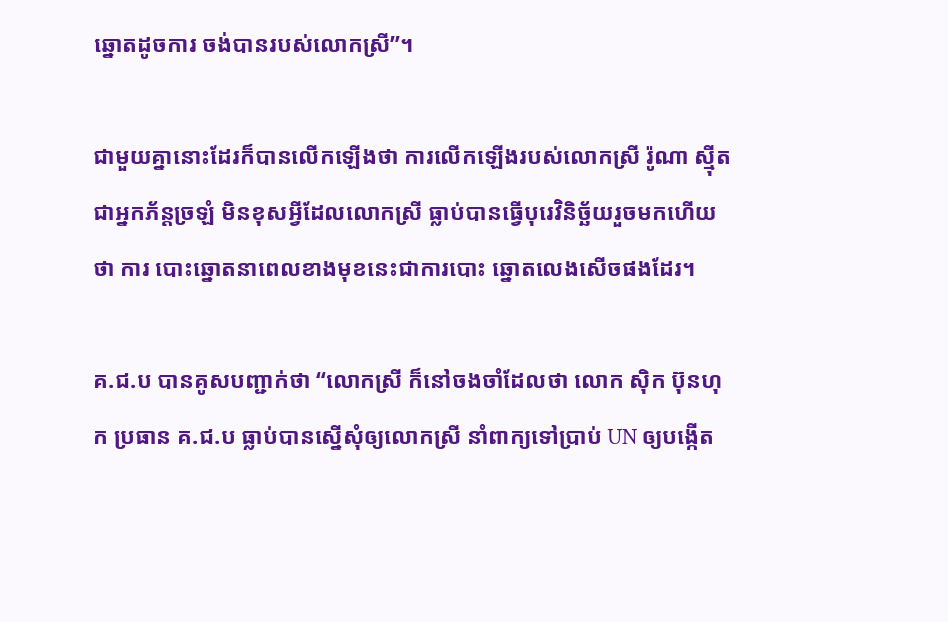ឆ្នោតដូចការ ចង់បានរបស់លោកស្រី”។

ជាមួយគ្នានោះដែរក៏បានលើកឡើងថា ការលើកឡើងរបស់លោកស្រី រ៉ូណា ស្មុីត ជាអ្នកភ័ន្តច្រឡំ មិនខុសអ្វីដែលលោកស្រី ធ្លាប់បានធ្វើបុរេវិនិច្ឆ័យរួចមកហើយថា ការ បោះឆ្នោតនាពេលខាងមុខនេះជាការបោះ ឆ្នោតលេងសើចផងដែរ។

គ.ជ.ប បានគូសបញ្ជាក់ថា “លោកស្រី ក៏នៅចងចាំដែលថា លោក ស៊ិក ប៊ុនហុក ប្រធាន គ.ជ.ប ធ្លាប់បានស្នើសុំឲ្យលោកស្រី នាំពាក្យទៅប្រាប់ UN ឲ្យបង្កើត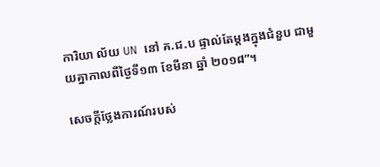ការិយា ល័យ UN នៅ គ.ជ.ប ផ្ទាល់តែម្តងក្នុងជំនួប ជាមួយគ្នាកាលពីថ្ងៃទី១៣ ខែមីនា ឆ្នាំ ២០១៨”។

សេចក្ដីថ្លែងការណ៍របស់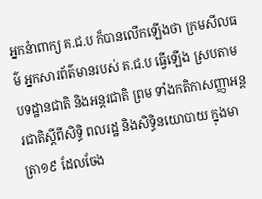អ្នកនំាពាក្យ គ.ជ.ប ក៏បានលើកឡើងថា ក្រមសីលធម៌ អ្នកសារព័ត៌មានរបស់ គ.ជ.ប ធ្វើឡើង ស្របតាមបទដ្ឋានជាតិ និងអន្តរជាតិ ព្រម ទាំងកតិកាសញ្ញាអន្តរជាតិស្តីពីសិទ្ធិ ពលរដ្ឋ និងសិទ្ធិនយោបាយ ក្នុងមាត្រា១៩ ដែលចែង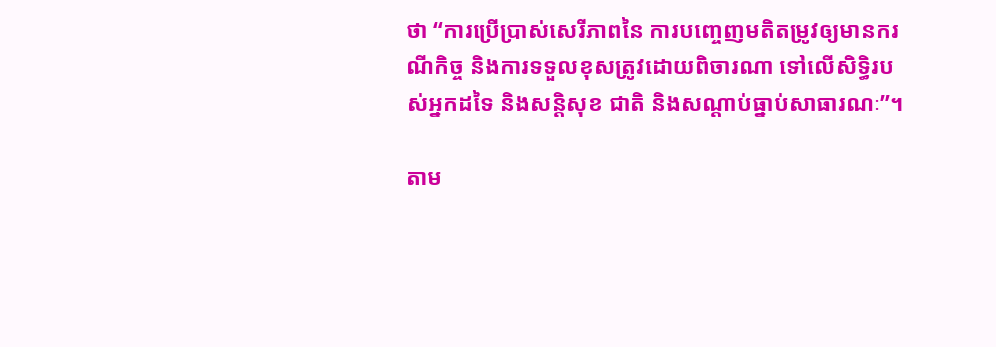ថា “ការប្រើប្រាស់សេរីភាពនៃ ការបញ្ចេញមតិតម្រូវឲ្យមានករណីកិច្ច និងការទទួលខុសត្រូវដោយពិចារណា ទៅលើសិទ្ធិរបស់អ្នកដទៃ និងសន្តិសុខ ជាតិ និងសណ្តាប់ធ្នាប់សាធារណៈ”។

តាម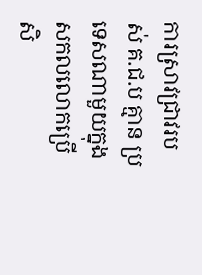ការស្រាវជ្រាវរបស់ គ.ជ.ប គ្មាន ប្រទេសណាមួយក្នុងសកលលោកប្រើ សិ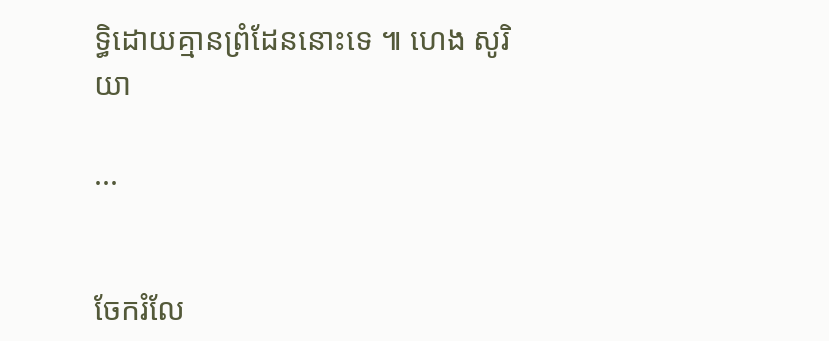ទ្ធិដោយគ្មានព្រំដែននោះទេ ៕ ហេង សូរិយា

...


ចែករំលែ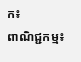ក៖
ពាណិជ្ជកម្ម៖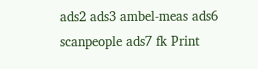ads2 ads3 ambel-meas ads6 scanpeople ads7 fk Print